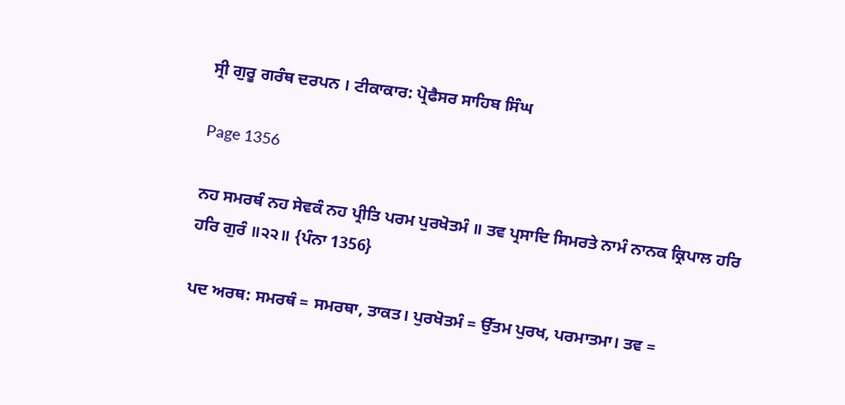ਸ੍ਰੀ ਗੁਰੂ ਗਰੰਥ ਦਰਪਨ । ਟੀਕਾਕਾਰ: ਪ੍ਰੋਫੈਸਰ ਸਾਹਿਬ ਸਿੰਘ

Page 1356

ਨਹ ਸਮਰਥੰ ਨਹ ਸੇਵਕੰ ਨਹ ਪ੍ਰੀਤਿ ਪਰਮ ਪੁਰਖੋਤਮੰ ॥ ਤਵ ਪ੍ਰਸਾਦਿ ਸਿਮਰਤੇ ਨਾਮੰ ਨਾਨਕ ਕ੍ਰਿਪਾਲ ਹਰਿ ਹਰਿ ਗੁਰੰ ॥੨੨॥ {ਪੰਨਾ 1356}

ਪਦ ਅਰਥ: ਸਮਰਥੰ = ਸਮਰਥਾ, ਤਾਕਤ। ਪੁਰਖੋਤਮੰ = ਉੱਤਮ ਪੁਰਖ, ਪਰਮਾਤਮਾ। ਤਵ =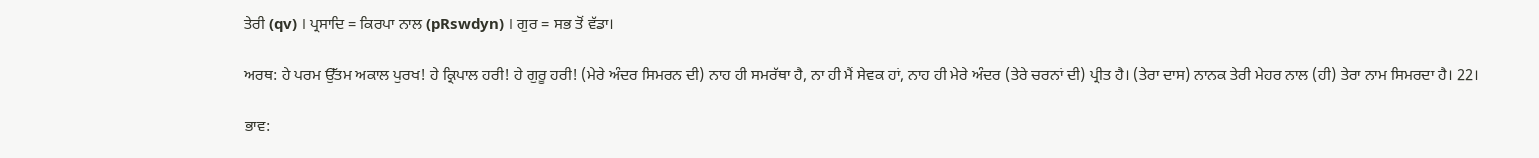ਤੇਰੀ (qv) । ਪ੍ਰਸਾਦਿ = ਕਿਰਪਾ ਨਾਲ (pRswdyn) । ਗੁਰ = ਸਭ ਤੋਂ ਵੱਡਾ।

ਅਰਥ: ਹੇ ਪਰਮ ਉੱਤਮ ਅਕਾਲ ਪੁਰਖ! ਹੇ ਕ੍ਰਿਪਾਲ ਹਰੀ! ਹੇ ਗੁਰੂ ਹਰੀ! (ਮੇਰੇ ਅੰਦਰ ਸਿਮਰਨ ਦੀ) ਨਾਹ ਹੀ ਸਮਰੱਥਾ ਹੈ, ਨਾ ਹੀ ਮੈਂ ਸੇਵਕ ਹਾਂ, ਨਾਹ ਹੀ ਮੇਰੇ ਅੰਦਰ (ਤੇਰੇ ਚਰਨਾਂ ਦੀ) ਪ੍ਰੀਤ ਹੈ। (ਤੇਰਾ ਦਾਸ) ਨਾਨਕ ਤੇਰੀ ਮੇਹਰ ਨਾਲ (ਹੀ) ਤੇਰਾ ਨਾਮ ਸਿਮਰਦਾ ਹੈ। 22।

ਭਾਵ: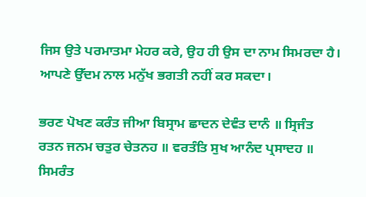ਜਿਸ ਉਤੇ ਪਰਮਾਤਮਾ ਮੇਹਰ ਕਰੇ, ਉਹ ਹੀ ਉਸ ਦਾ ਨਾਮ ਸਿਮਰਦਾ ਹੈ। ਆਪਣੇ ਉੱਦਮ ਨਾਲ ਮਨੁੱਖ ਭਗਤੀ ਨਹੀਂ ਕਰ ਸਕਦਾ।

ਭਰਣ ਪੋਖਣ ਕਰੰਤ ਜੀਆ ਬਿਸ੍ਰਾਮ ਛਾਦਨ ਦੇਵੰਤ ਦਾਨੰ ॥ ਸ੍ਰਿਜੰਤ ਰਤਨ ਜਨਮ ਚਤੁਰ ਚੇਤਨਹ ॥ ਵਰਤੰਤਿ ਸੁਖ ਆਨੰਦ ਪ੍ਰਸਾਦਹ ॥ ਸਿਮਰੰਤ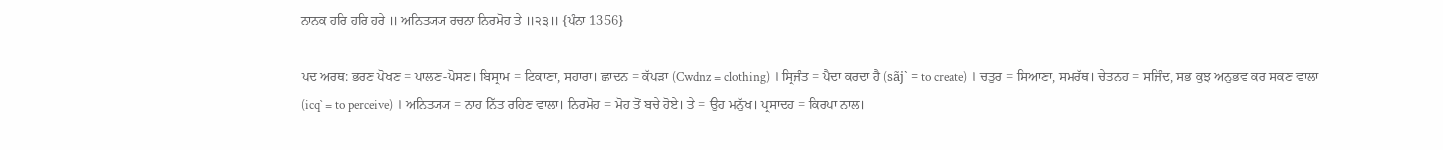ਨਾਨਕ ਹਰਿ ਹਰਿ ਹਰੇ ॥ ਅਨਿਤ੍ਯ੍ਯ ਰਚਨਾ ਨਿਰਮੋਹ ਤੇ ॥੨੩॥ {ਪੰਨਾ 1356}

ਪਦ ਅਰਥ: ਭਰਣ ਪੋਖਣ = ਪਾਲਣ-ਪੋਸਣ। ਬਿਸ੍ਰਾਮ = ਟਿਕਾਣਾ, ਸਹਾਰਾ। ਛਾਦਨ = ਕੱਪੜਾ (Cwdnz = clothing) । ਸ੍ਰਿਜੰਤ = ਪੈਦਾ ਕਰਦਾ ਹੈ (sãj` = to create) । ਚਤੁਰ = ਸਿਆਣਾ, ਸਮਰੱਥ। ਚੇਤਨਹ = ਸਜਿੰਦ, ਸਭ ਕੁਝ ਅਨੁਭਵ ਕਰ ਸਕਣ ਵਾਲਾ (icq` = to perceive) । ਅਨਿਤ੍ਯ੍ਯ = ਨਾਹ ਨਿੱਤ ਰਹਿਣ ਵਾਲਾ। ਨਿਰਮੋਹ = ਮੋਹ ਤੋਂ ਬਚੇ ਹੋਏ। ਤੇ = ਉਹ ਮਨੁੱਖ। ਪ੍ਰਸਾਦਹ = ਕਿਰਪਾ ਨਾਲ।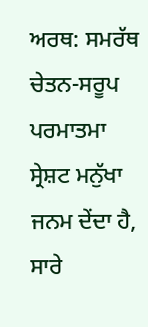ਅਰਥ: ਸਮਰੱਥ ਚੇਤਨ-ਸਰੂਪ ਪਰਮਾਤਮਾ ਸ੍ਰੇਸ਼ਟ ਮਨੁੱਖਾ ਜਨਮ ਦੇਂਦਾ ਹੈ, ਸਾਰੇ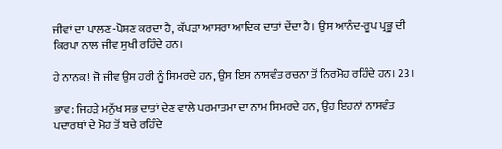ਜੀਵਾਂ ਦਾ ਪਾਲਣ-ਪੋਸ਼ਣ ਕਰਦਾ ਹੈ, ਕੱਪੜਾ ਆਸਰਾ ਆਦਿਕ ਦਾਤਾਂ ਦੇਂਦਾ ਹੈ। ਉਸ ਆਨੰਦ-ਰੂਪ ਪ੍ਰਭੂ ਦੀ ਕਿਰਪਾ ਨਾਲ ਜੀਵ ਸੁਖੀ ਰਹਿੰਦੇ ਹਨ।

ਹੇ ਨਾਨਕ! ਜੋ ਜੀਵ ਉਸ ਹਰੀ ਨੂੰ ਸਿਮਰਦੇ ਹਨ, ਉਸ ਇਸ ਨਾਸਵੰਤ ਰਚਨਾ ਤੋਂ ਨਿਰਮੋਹ ਰਹਿੰਦੇ ਹਨ। 23।

ਭਾਵ: ਜਿਹੜੇ ਮਨੁੱਖ ਸਭ ਦਾਤਾਂ ਦੇਣ ਵਾਲੇ ਪਰਮਾਤਮਾ ਦਾ ਨਾਮ ਸਿਮਰਦੇ ਹਨ, ਉਹ ਇਹਨਾਂ ਨਾਸਵੰਤ ਪਦਾਰਥਾਂ ਦੇ ਮੋਹ ਤੋਂ ਬਚੇ ਰਹਿੰਦੇ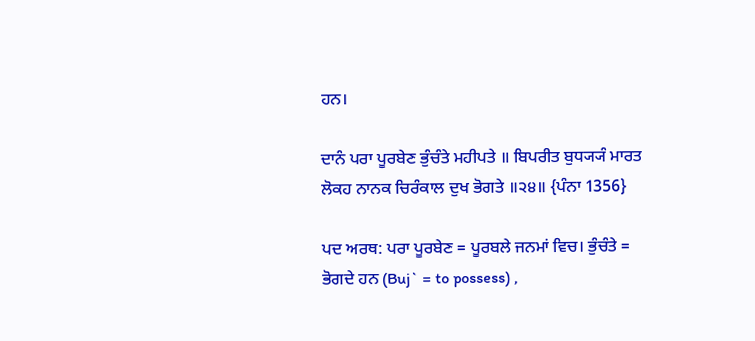ਹਨ।

ਦਾਨੰ ਪਰਾ ਪੂਰਬੇਣ ਭੁੰਚੰਤੇ ਮਹੀਪਤੇ ॥ ਬਿਪਰੀਤ ਬੁਧ੍ਯ੍ਯੰ ਮਾਰਤ ਲੋਕਹ ਨਾਨਕ ਚਿਰੰਕਾਲ ਦੁਖ ਭੋਗਤੇ ॥੨੪॥ {ਪੰਨਾ 1356}

ਪਦ ਅਰਥ: ਪਰਾ ਪੂਰਬੇਣ = ਪੂਰਬਲੇ ਜਨਮਾਂ ਵਿਚ। ਭੁੰਚੰਤੇ = ਭੋਗਦੇ ਹਨ (Buj` = to possess) ,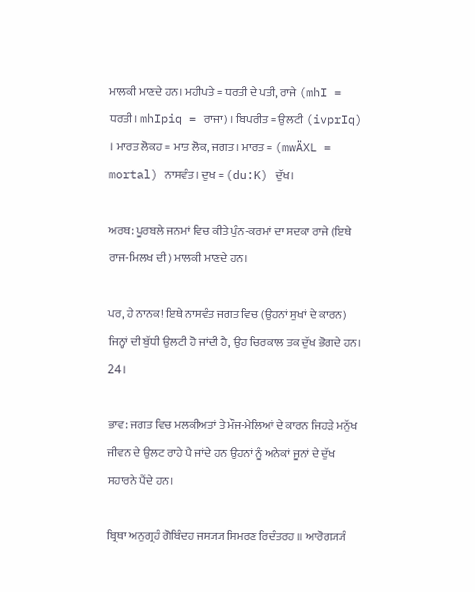ਮਾਲਕੀ ਮਾਣਦੇ ਹਨ। ਮਹੀਪਤੇ = ਧਰਤੀ ਦੇ ਪਤੀ, ਰਾਜੇ (mhI = ਧਰਤੀ। mhIpiq = ਰਾਜਾ) । ਬਿਪਰੀਤ = ਉਲਟੀ (ivprIq) । ਮਾਰਤ ਲੋਕਹ = ਮਾਤ ਲੋਕ, ਜਗਤ। ਮਾਰਤ = (mwÄXL = mortal) ਨਾਸਵੰਤ। ਦੁਖ = (du:K) ਦੁੱਖ।

ਅਰਥ: ਪੂਰਬਲੇ ਜਨਮਾਂ ਵਿਚ ਕੀਤੇ ਪੁੰਨ-ਕਰਮਾਂ ਦਾ ਸਦਕਾ ਰਾਜੇ (ਇਥੇ ਰਾਜ-ਮਿਲਖ ਦੀ) ਮਾਲਕੀ ਮਾਣਦੇ ਹਨ।

ਪਰ, ਹੇ ਨਾਨਕ! ਇਥੇ ਨਾਸਵੰਤ ਜਗਤ ਵਿਚ (ਉਹਨਾਂ ਸੁਖਾਂ ਦੇ ਕਾਰਨ) ਜਿਨ੍ਹਾਂ ਦੀ ਬੁੱਧੀ ਉਲਟੀ ਹੋ ਜਾਂਦੀ ਹੈ, ਉਹ ਚਿਰਕਾਲ ਤਕ ਦੁੱਖ ਭੋਗਦੇ ਹਨ। 24।

ਭਾਵ: ਜਗਤ ਵਿਚ ਮਲਕੀਅਤਾਂ ਤੇ ਮੌਜ-ਮੇਲਿਆਂ ਦੇ ਕਾਰਨ ਜਿਹੜੇ ਮਨੁੱਖ ਜੀਵਨ ਦੇ ਉਲਟ ਰਾਹੇ ਪੈ ਜਾਂਦੇ ਹਨ ਉਹਨਾਂ ਨੂੰ ਅਨੇਕਾਂ ਜੂਨਾਂ ਦੇ ਦੁੱਖ ਸਹਾਰਨੇ ਪੈਂਦੇ ਹਨ।

ਬ੍ਰਿਥਾ ਅਨੁਗ੍ਰਹੰ ਗੋਬਿੰਦਹ ਜਸ੍ਯ੍ਯ ਸਿਮਰਣ ਰਿਦੰਤਰਹ ॥ ਆਰੋਗ੍ਯ੍ਯੰ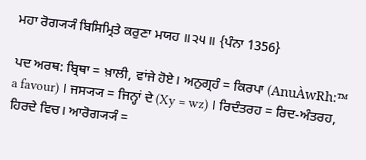ਮਹਾ ਰੋਗ੍ਯ੍ਯੰ ਬਿਸਿਮ੍ਰਿਤੇ ਕਰੁਣਾ ਮਯਹ ॥੨੫॥ {ਪੰਨਾ 1356}

ਪਦ ਅਰਥ: ਬ੍ਰਿਥਾ = ਖ਼ਾਲੀ, ਵਾਂਜੇ ਹੋਏ। ਅਨੁਗ੍ਰਹੰ = ਕਿਰਪਾ (AnuÀwRh:™ a favour) । ਜਸ੍ਯ੍ਯ = ਜਿਨ੍ਹਾਂ ਦੇ (Xy = wz) । ਰਿਦੰਤਰਹ = ਰਿਦ-ਅੰਤਰਹ, ਹਿਰਦੇ ਵਿਚ। ਆਰੋਗ੍ਯ੍ਯੰ =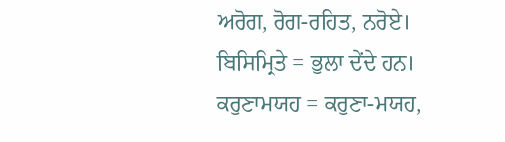ਅਰੋਗ, ਰੋਗ-ਰਹਿਤ, ਨਰੋਏ। ਬਿਸਿਮ੍ਰਿਤੇ = ਭੁਲਾ ਦੇਂਦੇ ਹਨ। ਕਰੁਣਾਮਯਹ = ਕਰੁਣਾ-ਮਯਹ,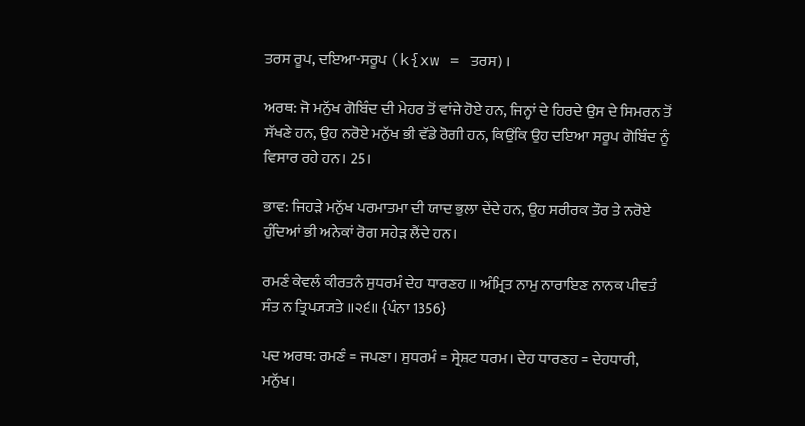ਤਰਸ ਰੂਪ, ਦਇਆ-ਸਰੂਪ (k{xw = ਤਰਸ) ।

ਅਰਥ: ਜੋ ਮਨੁੱਖ ਗੋਬਿੰਦ ਦੀ ਮੇਹਰ ਤੋਂ ਵਾਂਜੇ ਹੋਏ ਹਨ, ਜਿਨ੍ਹਾਂ ਦੇ ਹਿਰਦੇ ਉਸ ਦੇ ਸਿਮਰਨ ਤੋਂ ਸੱਖਣੇ ਹਨ, ਉਹ ਨਰੋਏ ਮਨੁੱਖ ਭੀ ਵੱਡੇ ਰੋਗੀ ਹਨ, ਕਿਉਂਕਿ ਉਹ ਦਇਆ ਸਰੂਪ ਗੋਬਿੰਦ ਨੂੰ ਵਿਸਾਰ ਰਹੇ ਹਨ। 25।

ਭਾਵ: ਜਿਹੜੇ ਮਨੁੱਖ ਪਰਮਾਤਮਾ ਦੀ ਯਾਦ ਭੁਲਾ ਦੇਂਦੇ ਹਨ, ਉਹ ਸਰੀਰਕ ਤੌਰ ਤੇ ਨਰੋਏ ਹੁੰਦਿਆਂ ਭੀ ਅਨੇਕਾਂ ਰੋਗ ਸਹੇੜ ਲੈਂਦੇ ਹਨ।

ਰਮਣੰ ਕੇਵਲੰ ਕੀਰਤਨੰ ਸੁਧਰਮੰ ਦੇਹ ਧਾਰਣਹ ॥ ਅੰਮ੍ਰਿਤ ਨਾਮੁ ਨਾਰਾਇਣ ਨਾਨਕ ਪੀਵਤੰ ਸੰਤ ਨ ਤ੍ਰਿਪ੍ਯ੍ਯਤੇ ॥੨੬॥ {ਪੰਨਾ 1356}

ਪਦ ਅਰਥ: ਰਮਣੰ = ਜਪਣਾ। ਸੁਧਰਮੰ = ਸ੍ਰੇਸ਼ਟ ਧਰਮ। ਦੇਹ ਧਾਰਣਹ = ਦੇਹਧਾਰੀ, ਮਨੁੱਖ।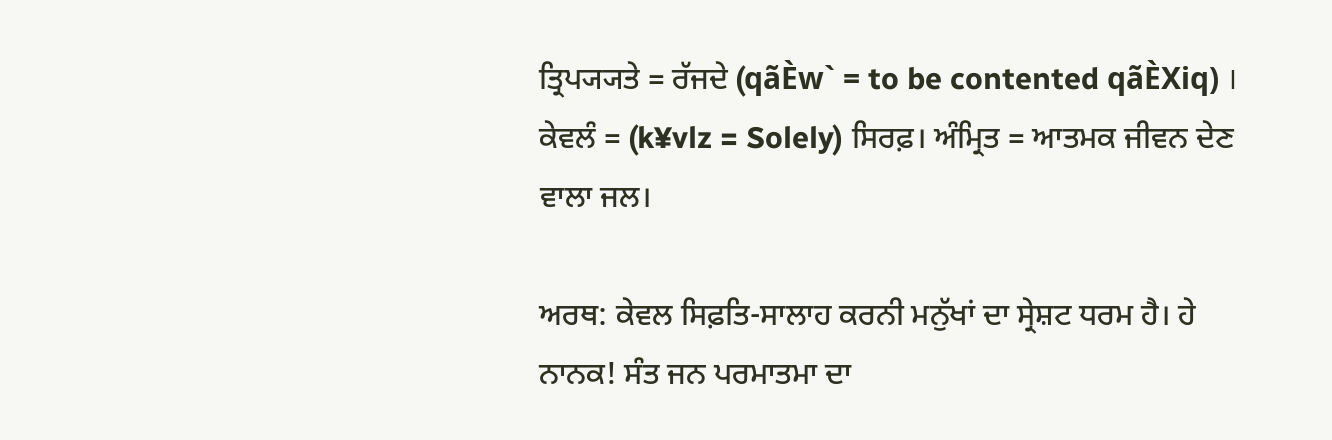ਤ੍ਰਿਪ੍ਯ੍ਯਤੇ = ਰੱਜਦੇ (qãÈw` = to be contented qãÈXiq) । ਕੇਵਲੰ = (k¥vlz = Solely) ਸਿਰਫ਼। ਅੰਮ੍ਰਿਤ = ਆਤਮਕ ਜੀਵਨ ਦੇਣ ਵਾਲਾ ਜਲ।

ਅਰਥ: ਕੇਵਲ ਸਿਫ਼ਤਿ-ਸਾਲਾਹ ਕਰਨੀ ਮਨੁੱਖਾਂ ਦਾ ਸ੍ਰੇਸ਼ਟ ਧਰਮ ਹੈ। ਹੇ ਨਾਨਕ! ਸੰਤ ਜਨ ਪਰਮਾਤਮਾ ਦਾ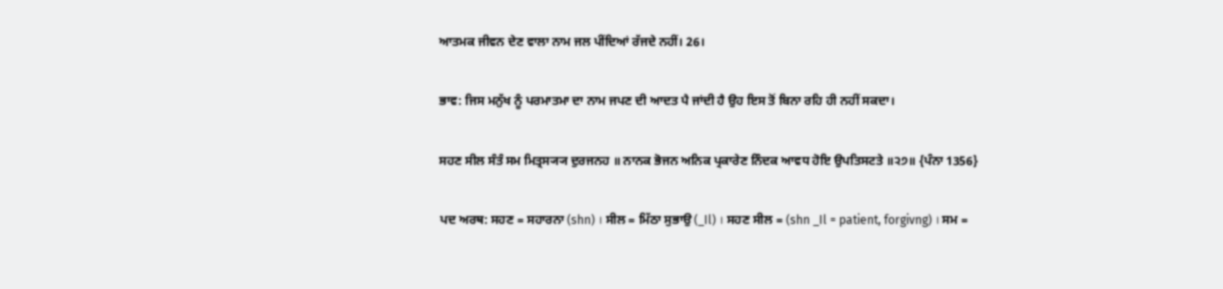ਆਤਮਕ ਜੀਵਨ ਦੇਣ ਵਾਲਾ ਨਾਮ ਜਲ ਪੀਂਦਿਆਂ ਰੱਜਦੇ ਨਹੀਂ। 26।

ਭਾਵ: ਜਿਸ ਮਨੁੱਖ ਨੂੰ ਪਰਮਾਤਮਾ ਦਾ ਨਾਮ ਜਪਣ ਦੀ ਆਦਤ ਪੈ ਜਾਂਦੀ ਹੈ ਉਹ ਇਸ ਤੋਂ ਬਿਨਾ ਰਹਿ ਹੀ ਨਹੀਂ ਸਕਦਾ।

ਸਹਣ ਸੀਲ ਸੰਤੰ ਸਮ ਮਿਤ੍ਰਸ੍ਯ੍ਯ ਦੁਰਜਨਹ ॥ ਨਾਨਕ ਭੋਜਨ ਅਨਿਕ ਪ੍ਰਕਾਰੇਣ ਨਿੰਦਕ ਆਵਧ ਹੋਇ ਉਪਤਿਸਟਤੇ ॥੨੭॥ {ਪੰਨਾ 1356}

ਪਦ ਅਰਥ: ਸਹਣ = ਸਹਾਰਨਾ (shn) । ਸੀਲ = ਮਿੱਠਾ ਸੁਭਾਉ (_Il) । ਸਹਣ ਸੀਲ = (shn _Il = patient, forgivng) । ਸਮ =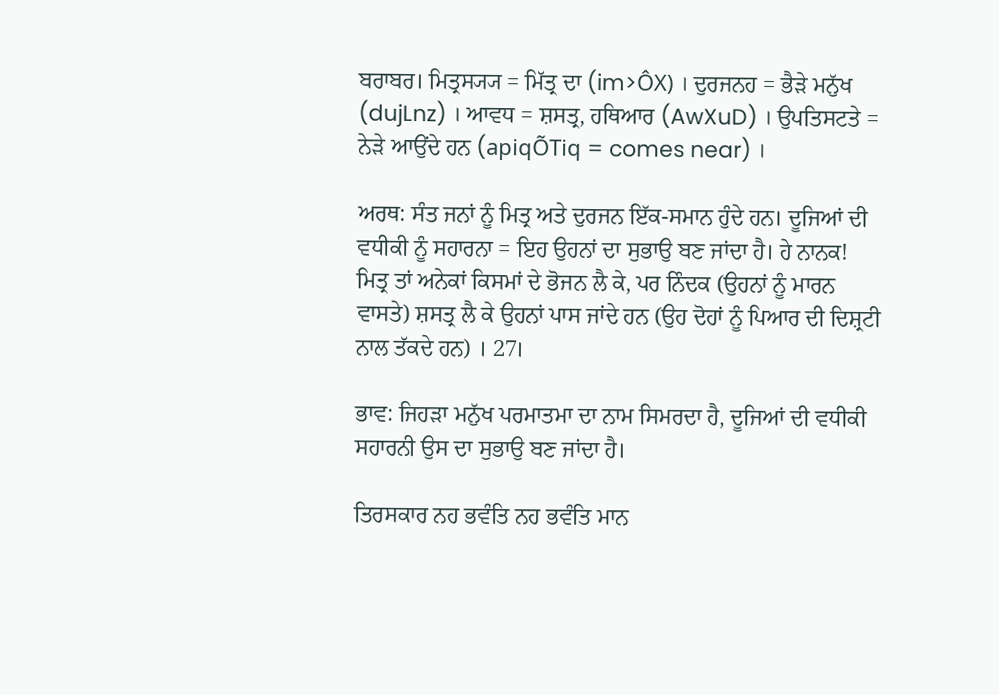ਬਰਾਬਰ। ਮਿਤ੍ਰਸ੍ਯ੍ਯ = ਮਿੱਤ੍ਰ ਦਾ (im>ÔX) । ਦੁਰਜਨਹ = ਭੈੜੇ ਮਨੁੱਖ (dujLnz) । ਆਵਧ = ਸ਼ਸਤ੍ਰ, ਹਥਿਆਰ (AwXuD) । ਉਪਤਿਸਟਤੇ = ਨੇੜੇ ਆਉਂਦੇ ਹਨ (apiqÕTiq = comes near) ।

ਅਰਥ: ਸੰਤ ਜਨਾਂ ਨੂੰ ਮਿਤ੍ਰ ਅਤੇ ਦੁਰਜਨ ਇੱਕ-ਸਮਾਨ ਹੁੰਦੇ ਹਨ। ਦੂਜਿਆਂ ਦੀ ਵਧੀਕੀ ਨੂੰ ਸਹਾਰਨਾ = ਇਹ ਉਹਨਾਂ ਦਾ ਸੁਭਾਉ ਬਣ ਜਾਂਦਾ ਹੈ। ਹੇ ਨਾਨਕ! ਮਿਤ੍ਰ ਤਾਂ ਅਨੇਕਾਂ ਕਿਸਮਾਂ ਦੇ ਭੋਜਨ ਲੈ ਕੇ, ਪਰ ਨਿੰਦਕ (ਉਹਨਾਂ ਨੂੰ ਮਾਰਨ ਵਾਸਤੇ) ਸ਼ਸਤ੍ਰ ਲੈ ਕੇ ਉਹਨਾਂ ਪਾਸ ਜਾਂਦੇ ਹਨ (ਉਹ ਦੋਹਾਂ ਨੂੰ ਪਿਆਰ ਦੀ ਦਿਸ਼੍ਰਟੀ ਨਾਲ ਤੱਕਦੇ ਹਨ) । 27।

ਭਾਵ: ਜਿਹੜਾ ਮਨੁੱਖ ਪਰਮਾਤਮਾ ਦਾ ਨਾਮ ਸਿਮਰਦਾ ਹੈ, ਦੂਜਿਆਂ ਦੀ ਵਧੀਕੀ ਸਹਾਰਨੀ ਉਸ ਦਾ ਸੁਭਾਉ ਬਣ ਜਾਂਦਾ ਹੈ।

ਤਿਰਸਕਾਰ ਨਹ ਭਵੰਤਿ ਨਹ ਭਵੰਤਿ ਮਾਨ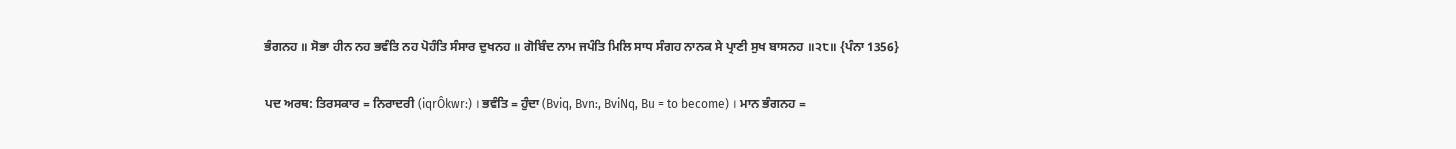ਭੰਗਨਹ ॥ ਸੋਭਾ ਹੀਨ ਨਹ ਭਵੰਤਿ ਨਹ ਪੋਹੰਤਿ ਸੰਸਾਰ ਦੁਖਨਹ ॥ ਗੋਬਿੰਦ ਨਾਮ ਜਪੰਤਿ ਮਿਲਿ ਸਾਧ ਸੰਗਹ ਨਾਨਕ ਸੇ ਪ੍ਰਾਣੀ ਸੁਖ ਬਾਸਨਹ ॥੨੮॥ {ਪੰਨਾ 1356}

ਪਦ ਅਰਥ: ਤਿਰਸਕਾਰ = ਨਿਰਾਦਰੀ (iqrÔkwr:) । ਭਵੰਤਿ = ਹੁੰਦਾ (Bviq, Bvn:, BviNq, Bu = to become) । ਮਾਨ ਭੰਗਨਹ =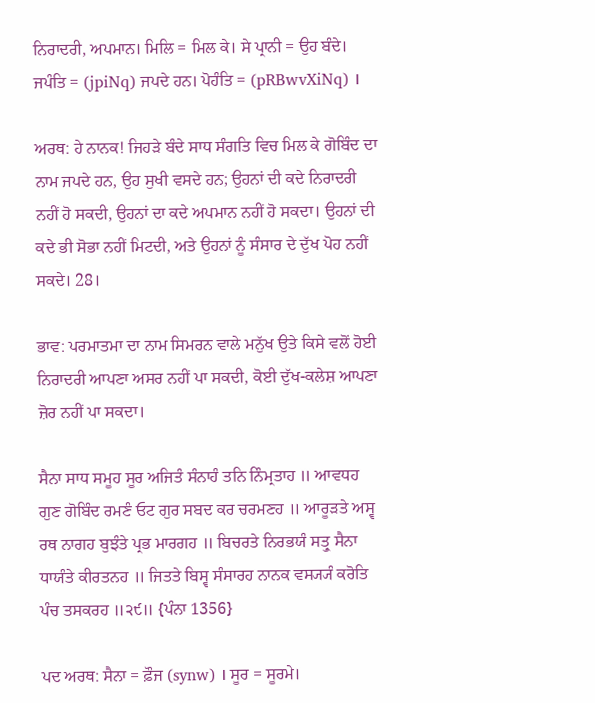ਨਿਰਾਦਰੀ, ਅਪਮਾਨ। ਮਿਲਿ = ਮਿਲ ਕੇ। ਸੇ ਪ੍ਰਾਨੀ = ਉਹ ਬੰਦੇ। ਜਪੰਤਿ = (jpiNq) ਜਪਦੇ ਹਨ। ਪੋਹੰਤਿ = (pRBwvXiNq) ।

ਅਰਥ: ਹੇ ਨਾਨਕ! ਜਿਹੜੇ ਬੰਦੇ ਸਾਧ ਸੰਗਤਿ ਵਿਚ ਮਿਲ ਕੇ ਗੋਬਿੰਦ ਦਾ ਨਾਮ ਜਪਦੇ ਹਨ, ਉਹ ਸੁਖੀ ਵਸਦੇ ਹਨ; ਉਹਨਾਂ ਦੀ ਕਦੇ ਨਿਰਾਦਰੀ ਨਹੀਂ ਹੋ ਸਕਦੀ, ਉਹਨਾਂ ਦਾ ਕਦੇ ਅਪਮਾਨ ਨਹੀਂ ਹੋ ਸਕਦਾ। ਉਹਨਾਂ ਦੀ ਕਦੇ ਭੀ ਸੋਭਾ ਨਹੀਂ ਮਿਟਦੀ, ਅਤੇ ਉਹਨਾਂ ਨੂੰ ਸੰਸਾਰ ਦੇ ਦੁੱਖ ਪੋਹ ਨਹੀਂ ਸਕਦੇ। 28।

ਭਾਵ: ਪਰਮਾਤਮਾ ਦਾ ਨਾਮ ਸਿਮਰਨ ਵਾਲੇ ਮਨੁੱਖ ਉਤੇ ਕਿਸੇ ਵਲੋਂ ਹੋਈ ਨਿਰਾਦਰੀ ਆਪਣਾ ਅਸਰ ਨਹੀਂ ਪਾ ਸਕਦੀ, ਕੋਈ ਦੁੱਖ-ਕਲੇਸ਼ ਆਪਣਾ ਜ਼ੋਰ ਨਹੀਂ ਪਾ ਸਕਦਾ।

ਸੈਨਾ ਸਾਧ ਸਮੂਹ ਸੂਰ ਅਜਿਤੰ ਸੰਨਾਹੰ ਤਨਿ ਨਿੰਮ੍ਰਤਾਹ ॥ ਆਵਧਹ ਗੁਣ ਗੋਬਿੰਦ ਰਮਣੰ ਓਟ ਗੁਰ ਸਬਦ ਕਰ ਚਰਮਣਹ ॥ ਆਰੂੜਤੇ ਅਸ੍ਵ ਰਥ ਨਾਗਹ ਬੁਝੰਤੇ ਪ੍ਰਭ ਮਾਰਗਹ ॥ ਬਿਚਰਤੇ ਨਿਰਭਯੰ ਸਤ੍ਰੁ ਸੈਨਾ ਧਾਯੰਤੇ ਕੀਰਤਨਹ ॥ ਜਿਤਤੇ ਬਿਸ੍ਵ ਸੰਸਾਰਹ ਨਾਨਕ ਵਸ੍ਯ੍ਯੰ ਕਰੋਤਿ ਪੰਚ ਤਸਕਰਹ ॥੨੯॥ {ਪੰਨਾ 1356}

ਪਦ ਅਰਥ: ਸੈਨਾ = ਫ਼ੌਜ (synw) । ਸੂਰ = ਸੂਰਮੇ।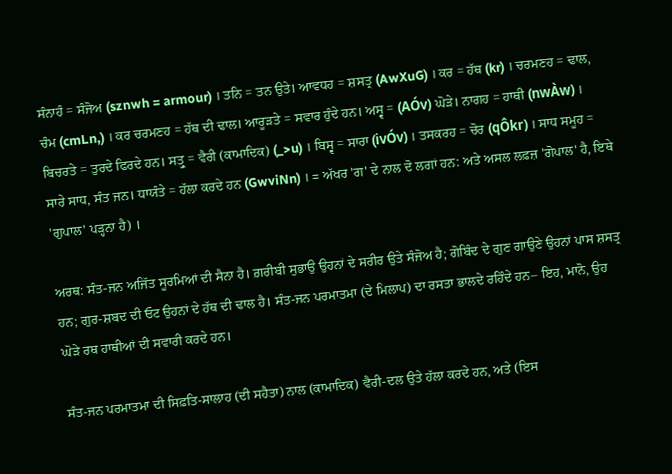ਸੰਨਾਹੰ = ਸੰਜੋਅ (sznwh = armour) । ਤਨਿ = ਤਨ ਉਤੇ। ਆਵਧਹ = ਸ਼ਸਤ੍ਰ (AwXuG) । ਕਰ = ਹੱਥ (kr) । ਚਰਮਣਹ = ਢਾਲ, ਚੰਮ (cmLn,) । ਕਰ ਚਰਮਣਹ = ਹੱਥ ਦੀ ਢਾਲ। ਆਰੂੜਤੇ = ਸਵਾਰ ਹੁੰਦੇ ਹਨ। ਅਸ੍ਵ = (AÓv) ਘੋੜੇ। ਨਾਗਹ = ਹਾਥੀ (nwÀw) । ਬਿਚਰਤੇ = ਤੁਰਦੇ ਫਿਰਦੇ ਹਨ। ਸਤ੍ਰੁ = ਵੈਰੀ (ਕਾਮਾਦਿਕ) (_>u) । ਬਿਸ੍ਵ = ਸਾਰਾ (ivÓv) । ਤਸਕਰਹ = ਚੋਰ (qÔkr) । ਸਾਧ ਸਮੂਹ = ਸਾਰੇ ਸਾਧ, ਸੰਤ ਜਨ। ਧਾਯੰਤੇ = ਹੱਲਾ ਕਰਦੇ ਹਨ (GwviNn) । = ਅੱਖਰ 'ਗ' ਦੇ ਨਾਲ ਦੋ ਲਗਾਂ ਹਨ: ਅਤੇ ਅਸਲ ਲਫ਼ਜ਼ 'ਗੋਪਾਲ' ਹੈ, ਇਥੇ 'ਗੁਪਾਲ' ਪੜ੍ਹਨਾ ਹੈ) ।

ਅਰਥ: ਸੰਤ-ਜਨ ਅਜਿੱਤ ਸੂਰਮਿਆਂ ਦੀ ਸੈਨਾ ਹੈ। ਗ਼ਰੀਬੀ ਸੁਭਾਉ ਉਹਨਾਂ ਦੇ ਸਰੀਰ ਉਤੇ ਸੰਜੋਅ ਹੈ; ਗੋਬਿੰਦ ਦੇ ਗੁਣ ਗਾਉਣੇ ਉਹਨਾਂ ਪਾਸ ਸ਼ਸਤ੍ਰ ਹਨ; ਗੁਰ-ਸ਼ਬਦ ਦੀ ਓਟ ਉਹਨਾਂ ਦੇ ਹੱਥ ਦੀ ਢਾਲ ਹੈ। ਸੰਤ-ਜਨ ਪਰਮਾਤਮਾ (ਦੇ ਮਿਲਾਪ) ਦਾ ਰਸਤਾ ਭਾਲਦੇ ਰਹਿੰਦੇ ਹਨ– ਇਹ, ਮਾਨੋ, ਉਹ ਘੋੜੇ ਰਥ ਹਾਥੀਆਂ ਦੀ ਸਵਾਰੀ ਕਰਦੇ ਹਨ।

ਸੰਤ-ਜਨ ਪਰਮਾਤਮਾ ਦੀ ਸਿਫ਼ਤਿ-ਸਾਲਾਹ (ਦੀ ਸਹੈਤਾ) ਨਾਲ (ਕਾਮਾਦਿਕ) ਵੈਰੀ-ਦਲ ਉਤੇ ਹੱਲਾ ਕਰਦੇ ਹਨ, ਅਤੇ (ਇਸ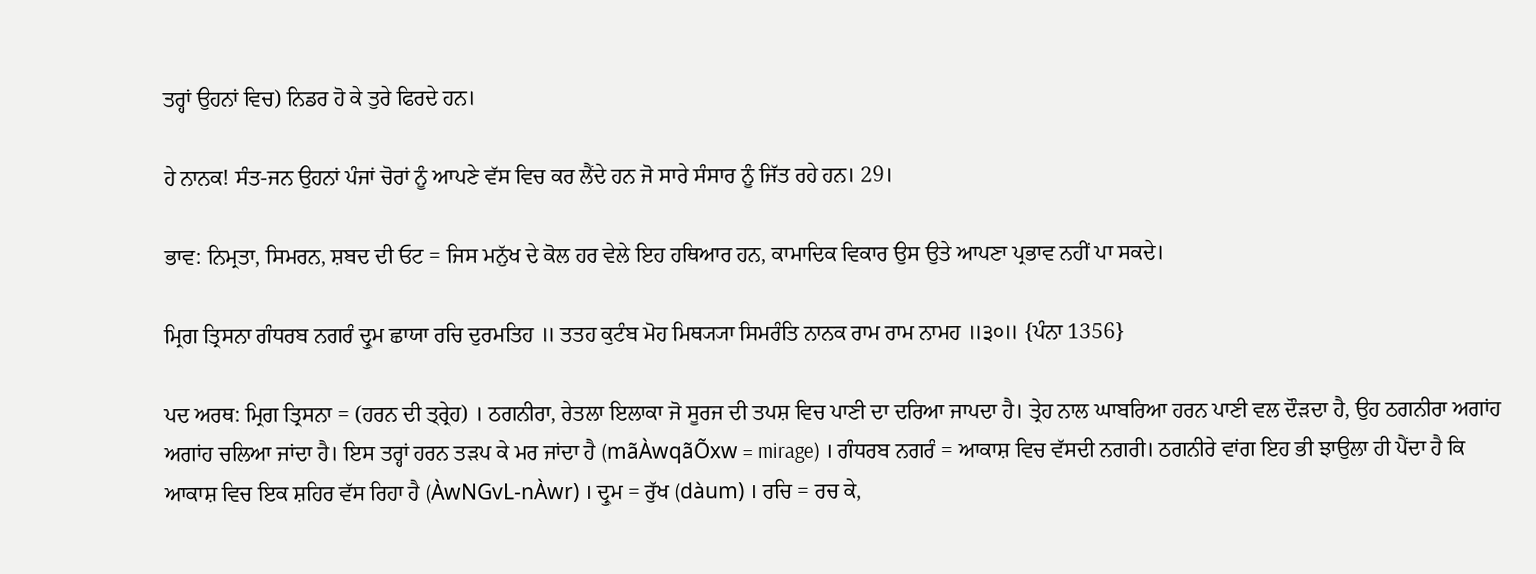ਤਰ੍ਹਾਂ ਉਹਨਾਂ ਵਿਚ) ਨਿਡਰ ਹੋ ਕੇ ਤੁਰੇ ਫਿਰਦੇ ਹਨ।

ਹੇ ਨਾਨਕ! ਸੰਤ-ਜਨ ਉਹਨਾਂ ਪੰਜਾਂ ਚੋਰਾਂ ਨੂੰ ਆਪਣੇ ਵੱਸ ਵਿਚ ਕਰ ਲੈਂਦੇ ਹਨ ਜੋ ਸਾਰੇ ਸੰਸਾਰ ਨੂੰ ਜਿੱਤ ਰਹੇ ਹਨ। 29।

ਭਾਵ: ਨਿਮ੍ਰਤਾ, ਸਿਮਰਨ, ਸ਼ਬਦ ਦੀ ਓਟ = ਜਿਸ ਮਨੁੱਖ ਦੇ ਕੋਲ ਹਰ ਵੇਲੇ ਇਹ ਹਥਿਆਰ ਹਨ, ਕਾਮਾਦਿਕ ਵਿਕਾਰ ਉਸ ਉਤੇ ਆਪਣਾ ਪ੍ਰਭਾਵ ਨਹੀਂ ਪਾ ਸਕਦੇ।

ਮ੍ਰਿਗ ਤ੍ਰਿਸਨਾ ਗੰਧਰਬ ਨਗਰੰ ਦ੍ਰੁਮ ਛਾਯਾ ਰਚਿ ਦੁਰਮਤਿਹ ॥ ਤਤਹ ਕੁਟੰਬ ਮੋਹ ਮਿਥ੍ਯ੍ਯਾ ਸਿਮਰੰਤਿ ਨਾਨਕ ਰਾਮ ਰਾਮ ਨਾਮਹ ॥੩੦॥ {ਪੰਨਾ 1356}

ਪਦ ਅਰਥ: ਮ੍ਰਿਗ ਤ੍ਰਿਸਨਾ = (ਹਰਨ ਦੀ ਤ੍ਰ੍ਰੇਹ) । ਠਗਨੀਰਾ, ਰੇਤਲਾ ਇਲਾਕਾ ਜੋ ਸੂਰਜ ਦੀ ਤਪਸ਼ ਵਿਚ ਪਾਣੀ ਦਾ ਦਰਿਆ ਜਾਪਦਾ ਹੈ। ਤ੍ਰੇਹ ਨਾਲ ਘਾਬਰਿਆ ਹਰਨ ਪਾਣੀ ਵਲ ਦੌੜਦਾ ਹੈ, ਉਹ ਠਗਨੀਰਾ ਅਗਾਂਹ ਅਗਾਂਹ ਚਲਿਆ ਜਾਂਦਾ ਹੈ। ਇਸ ਤਰ੍ਹਾਂ ਹਰਨ ਤੜਪ ਕੇ ਮਰ ਜਾਂਦਾ ਹੈ (mãÀwqãÕxw = mirage) । ਗੰਧਰਬ ਨਗਰੰ = ਆਕਾਸ਼ ਵਿਚ ਵੱਸਦੀ ਨਗਰੀ। ਠਗਨੀਰੇ ਵਾਂਗ ਇਹ ਭੀ ਝਾਉਲਾ ਹੀ ਪੈਂਦਾ ਹੈ ਕਿ ਆਕਾਸ਼ ਵਿਚ ਇਕ ਸ਼ਹਿਰ ਵੱਸ ਰਿਹਾ ਹੈ (ÀwNGvL-nÀwr) । ਦ੍ਰੁਮ = ਰੁੱਖ (dàum) । ਰਚਿ = ਰਚ ਕੇ,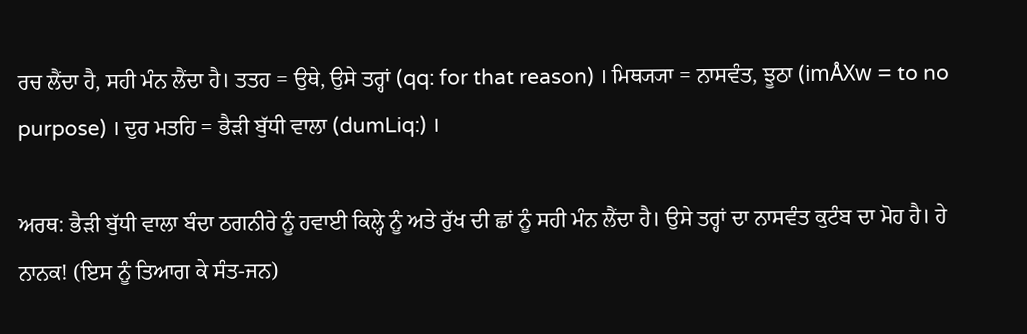ਰਚ ਲੈਂਦਾ ਹੈ, ਸਹੀ ਮੰਨ ਲੈਂਦਾ ਹੈ। ਤਤਹ = ਉਥੇ, ਉਸੇ ਤਰ੍ਹਾਂ (qq: for that reason) । ਮਿਥ੍ਯ੍ਯਾ = ਨਾਸਵੰਤ, ਝੂਠਾ (imÅXw = to no purpose) । ਦੁਰ ਮਤਹਿ = ਭੈੜੀ ਬੁੱਧੀ ਵਾਲਾ (dumLiq:) ।

ਅਰਥ: ਭੈੜੀ ਬੁੱਧੀ ਵਾਲਾ ਬੰਦਾ ਠਗਨੀਰੇ ਨੂੰ ਹਵਾਈ ਕਿਲ੍ਹੇ ਨੂੰ ਅਤੇ ਰੁੱਖ ਦੀ ਛਾਂ ਨੂੰ ਸਹੀ ਮੰਨ ਲੈਂਦਾ ਹੈ। ਉਸੇ ਤਰ੍ਹਾਂ ਦਾ ਨਾਸਵੰਤ ਕੁਟੰਬ ਦਾ ਮੋਹ ਹੈ। ਹੇ ਨਾਨਕ! (ਇਸ ਨੂੰ ਤਿਆਗ ਕੇ ਸੰਤ-ਜਨ)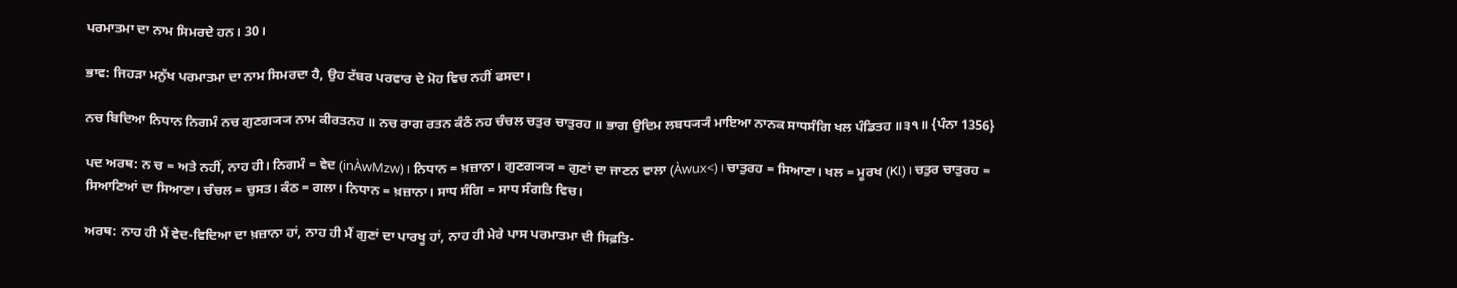ਪਰਮਾਤਮਾ ਦਾ ਨਾਮ ਸਿਮਰਦੇ ਹਨ। 30।

ਭਾਵ: ਜਿਹੜਾ ਮਨੁੱਖ ਪਰਮਾਤਮਾ ਦਾ ਨਾਮ ਸਿਮਰਦਾ ਹੈ, ਉਹ ਟੱਬਰ ਪਰਵਾਰ ਦੇ ਮੋਹ ਵਿਚ ਨਹੀਂ ਫਸਦਾ।

ਨਚ ਬਿਦਿਆ ਨਿਧਾਨ ਨਿਗਮੰ ਨਚ ਗੁਣਗ੍ਯ੍ਯ ਨਾਮ ਕੀਰਤਨਹ ॥ ਨਚ ਰਾਗ ਰਤਨ ਕੰਠੰ ਨਹ ਚੰਚਲ ਚਤੁਰ ਚਾਤੁਰਹ ॥ ਭਾਗ ਉਦਿਮ ਲਬਧ੍ਯ੍ਯੰ ਮਾਇਆ ਨਾਨਕ ਸਾਧਸੰਗਿ ਖਲ ਪੰਡਿਤਹ ॥੩੧॥ {ਪੰਨਾ 1356}

ਪਦ ਅਰਥ: ਨ ਚ = ਅਤੇ ਨਹੀਂ, ਨਾਹ ਹੀ। ਨਿਗਮੰ = ਵੇਦ (inÀwMzw) । ਨਿਧਾਨ = ਖ਼ਜ਼ਾਨਾ। ਗੁਣਗ੍ਯ੍ਯ = ਗੁਣਾਂ ਦਾ ਜਾਣਨ ਵਾਲਾ (Àwux<) । ਚਾਤੁਰਹ = ਸਿਆਣਾ। ਖਲ = ਮੂਰਖ (Kl) । ਚਤੁਰ ਚਾਤੁਰਹ = ਸਿਆਣਿਆਂ ਦਾ ਸਿਆਣਾ। ਚੰਚਲ = ਚੁਸਤ। ਕੰਠ = ਗਲਾ। ਨਿਧਾਨ = ਖ਼ਜ਼ਾਨਾ। ਸਾਧ ਸੰਗਿ = ਸਾਧ ਸੰਗਤਿ ਵਿਚ।

ਅਰਥ: ਨਾਹ ਹੀ ਮੈਂ ਵੇਦ-ਵਿਦਿਆ ਦਾ ਖ਼ਜ਼ਾਨਾ ਹਾਂ, ਨਾਹ ਹੀ ਮੈਂ ਗੁਣਾਂ ਦਾ ਪਾਰਖੂ ਹਾਂ, ਨਾਹ ਹੀ ਮੇਰੇ ਪਾਸ ਪਰਮਾਤਮਾ ਦੀ ਸਿਫ਼ਤਿ-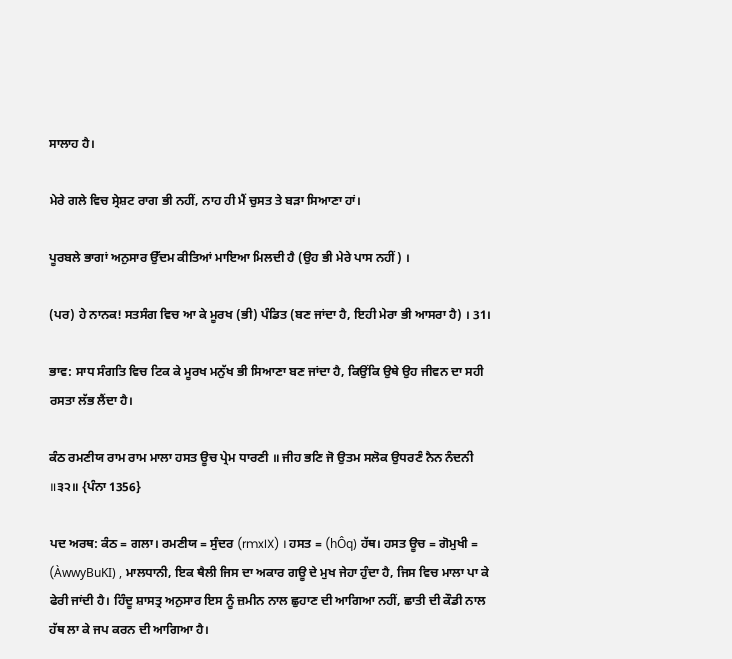ਸਾਲਾਹ ਹੈ।

ਮੇਰੇ ਗਲੇ ਵਿਚ ਸ੍ਰੇਸ਼ਟ ਰਾਗ ਭੀ ਨਹੀਂ, ਨਾਹ ਹੀ ਮੈਂ ਚੁਸਤ ਤੇ ਬੜਾ ਸਿਆਣਾ ਹਾਂ।

ਪੂਰਬਲੇ ਭਾਗਾਂ ਅਨੁਸਾਰ ਉੱਦਮ ਕੀਤਿਆਂ ਮਾਇਆ ਮਿਲਦੀ ਹੈ (ਉਹ ਭੀ ਮੇਰੇ ਪਾਸ ਨਹੀਂ) ।

(ਪਰ) ਹੇ ਨਾਨਕ! ਸਤਸੰਗ ਵਿਚ ਆ ਕੇ ਮੂਰਖ (ਭੀ) ਪੰਡਿਤ (ਬਣ ਜਾਂਦਾ ਹੈ, ਇਹੀ ਮੇਰਾ ਭੀ ਆਸਰਾ ਹੈ) । 31।

ਭਾਵ: ਸਾਧ ਸੰਗਤਿ ਵਿਚ ਟਿਕ ਕੇ ਮੂਰਖ ਮਨੁੱਖ ਭੀ ਸਿਆਣਾ ਬਣ ਜਾਂਦਾ ਹੈ, ਕਿਉਂਕਿ ਉਥੇ ਉਹ ਜੀਵਨ ਦਾ ਸਹੀ ਰਸਤਾ ਲੱਭ ਲੈਂਦਾ ਹੈ।

ਕੰਠ ਰਮਣੀਯ ਰਾਮ ਰਾਮ ਮਾਲਾ ਹਸਤ ਊਚ ਪ੍ਰੇਮ ਧਾਰਣੀ ॥ ਜੀਹ ਭਣਿ ਜੋ ਉਤਮ ਸਲੋਕ ਉਧਰਣੰ ਨੈਨ ਨੰਦਨੀ ॥੩੨॥ {ਪੰਨਾ 1356}

ਪਦ ਅਰਥ: ਕੰਠ = ਗਲਾ। ਰਮਣੀਯ = ਸੁੰਦਰ (rmxIX) । ਹਸਤ = (hÔq) ਹੱਥ। ਹਸਤ ਊਚ = ਗੋਮੁਖੀ = (ÀwwyBuKI) , ਮਾਲਧਾਨੀ, ਇਕ ਥੈਲੀ ਜਿਸ ਦਾ ਅਕਾਰ ਗਊ ਦੇ ਮੁਖ ਜੇਹਾ ਹੁੰਦਾ ਹੈ, ਜਿਸ ਵਿਚ ਮਾਲਾ ਪਾ ਕੇ ਫੇਰੀ ਜਾਂਦੀ ਹੈ। ਹਿੰਦੂ ਸ਼ਾਸਤ੍ਰ ਅਨੁਸਾਰ ਇਸ ਨੂੰ ਜ਼ਮੀਨ ਨਾਲ ਛੁਹਾਣ ਦੀ ਆਗਿਆ ਨਹੀਂ, ਛਾਤੀ ਦੀ ਕੌਡੀ ਨਾਲ ਹੱਥ ਲਾ ਕੇ ਜਪ ਕਰਨ ਦੀ ਆਗਿਆ ਹੈ।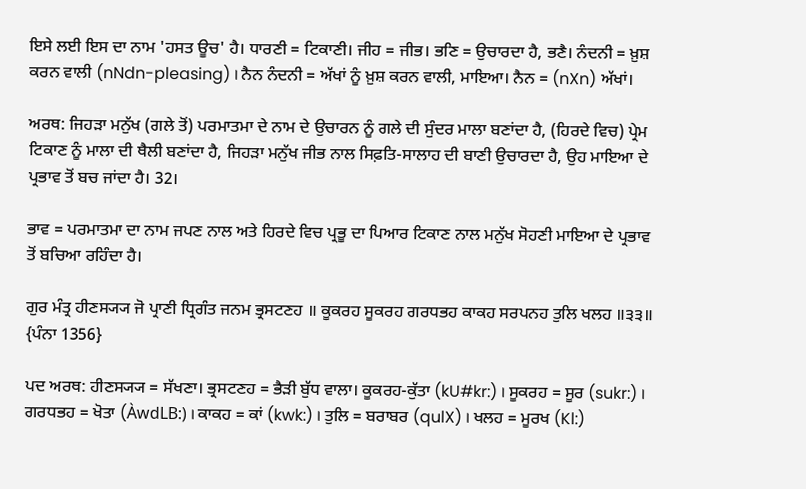ਇਸੇ ਲਈ ਇਸ ਦਾ ਨਾਮ 'ਹਸਤ ਊਚ' ਹੈ। ਧਾਰਣੀ = ਟਿਕਾਣੀ। ਜੀਹ = ਜੀਭ। ਭਣਿ = ਉਚਾਰਦਾ ਹੈ, ਭਣੈ। ਨੰਦਨੀ = ਖ਼ੁਸ਼ ਕਰਨ ਵਾਲੀ (nNdn-pleasing) । ਨੈਨ ਨੰਦਨੀ = ਅੱਖਾਂ ਨੂੰ ਖ਼ੁਸ਼ ਕਰਨ ਵਾਲੀ, ਮਾਇਆ। ਨੈਨ = (nXn) ਅੱਖਾਂ।

ਅਰਥ: ਜਿਹੜਾ ਮਨੁੱਖ (ਗਲੇ ਤੋਂ) ਪਰਮਾਤਮਾ ਦੇ ਨਾਮ ਦੇ ਉਚਾਰਨ ਨੂੰ ਗਲੇ ਦੀ ਸੁੰਦਰ ਮਾਲਾ ਬਣਾਂਦਾ ਹੈ, (ਹਿਰਦੇ ਵਿਚ) ਪ੍ਰੇਮ ਟਿਕਾਣ ਨੂੰ ਮਾਲਾ ਦੀ ਥੈਲੀ ਬਣਾਂਦਾ ਹੈ, ਜਿਹੜਾ ਮਨੁੱਖ ਜੀਭ ਨਾਲ ਸਿਫ਼ਤਿ-ਸਾਲਾਹ ਦੀ ਬਾਣੀ ਉਚਾਰਦਾ ਹੈ, ਉਹ ਮਾਇਆ ਦੇ ਪ੍ਰਭਾਵ ਤੋਂ ਬਚ ਜਾਂਦਾ ਹੈ। 32।

ਭਾਵ = ਪਰਮਾਤਮਾ ਦਾ ਨਾਮ ਜਪਣ ਨਾਲ ਅਤੇ ਹਿਰਦੇ ਵਿਚ ਪ੍ਰਭੂ ਦਾ ਪਿਆਰ ਟਿਕਾਣ ਨਾਲ ਮਨੁੱਖ ਸੋਹਣੀ ਮਾਇਆ ਦੇ ਪ੍ਰਭਾਵ ਤੋਂ ਬਚਿਆ ਰਹਿੰਦਾ ਹੈ।

ਗੁਰ ਮੰਤ੍ਰ ਹੀਣਸ੍ਯ੍ਯ ਜੋ ਪ੍ਰਾਣੀ ਧ੍ਰਿਗੰਤ ਜਨਮ ਭ੍ਰਸਟਣਹ ॥ ਕੂਕਰਹ ਸੂਕਰਹ ਗਰਧਭਹ ਕਾਕਹ ਸਰਪਨਹ ਤੁਲਿ ਖਲਹ ॥੩੩॥ {ਪੰਨਾ 1356}

ਪਦ ਅਰਥ: ਹੀਣਸ੍ਯ੍ਯ = ਸੱਖਣਾ। ਭ੍ਰਸਟਣਹ = ਭੈੜੀ ਬੁੱਧ ਵਾਲਾ। ਕੂਕਰਹ-ਕੁੱਤਾ (kU#kr:) । ਸੂਕਰਹ = ਸੂਰ (sukr:) । ਗਰਧਭਹ = ਖੋਤਾ (ÀwdLB:) । ਕਾਕਹ = ਕਾਂ (kwk:) । ਤੁਲਿ = ਬਰਾਬਰ (qulX) । ਖਲਹ = ਮੂਰਖ (Kl:)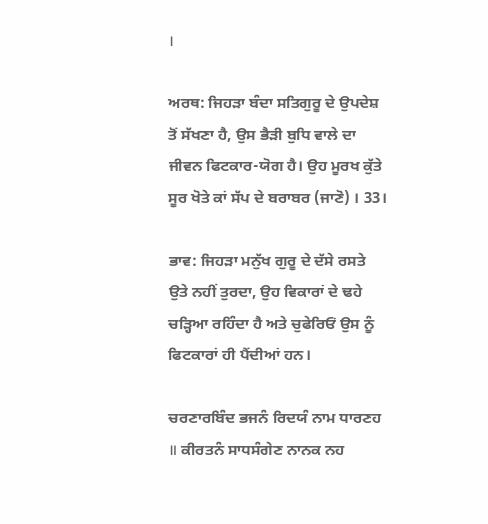।

ਅਰਥ: ਜਿਹੜਾ ਬੰਦਾ ਸਤਿਗੁਰੂ ਦੇ ਉਪਦੇਸ਼ ਤੋਂ ਸੱਖਣਾ ਹੈ, ਉਸ ਭੈੜੀ ਬੁਧਿ ਵਾਲੇ ਦਾ ਜੀਵਨ ਫਿਟਕਾਰ-ਯੋਗ ਹੈ। ਉਹ ਮੂਰਖ ਕੁੱਤੇ ਸੂਰ ਖੋਤੇ ਕਾਂ ਸੱਪ ਦੇ ਬਰਾਬਰ (ਜਾਣੋ) । 33।

ਭਾਵ: ਜਿਹੜਾ ਮਨੁੱਖ ਗੁਰੂ ਦੇ ਦੱਸੇ ਰਸਤੇ ਉਤੇ ਨਹੀਂ ਤੁਰਦਾ, ਉਹ ਵਿਕਾਰਾਂ ਦੇ ਢਹੇ ਚੜ੍ਹਿਆ ਰਹਿੰਦਾ ਹੈ ਅਤੇ ਚੁਫੇਰਿਓਂ ਉਸ ਨੂੰ ਫਿਟਕਾਰਾਂ ਹੀ ਪੈਂਦੀਆਂ ਹਨ।

ਚਰਣਾਰਬਿੰਦ ਭਜਨੰ ਰਿਦਯੰ ਨਾਮ ਧਾਰਣਹ ॥ ਕੀਰਤਨੰ ਸਾਧਸੰਗੇਣ ਨਾਨਕ ਨਹ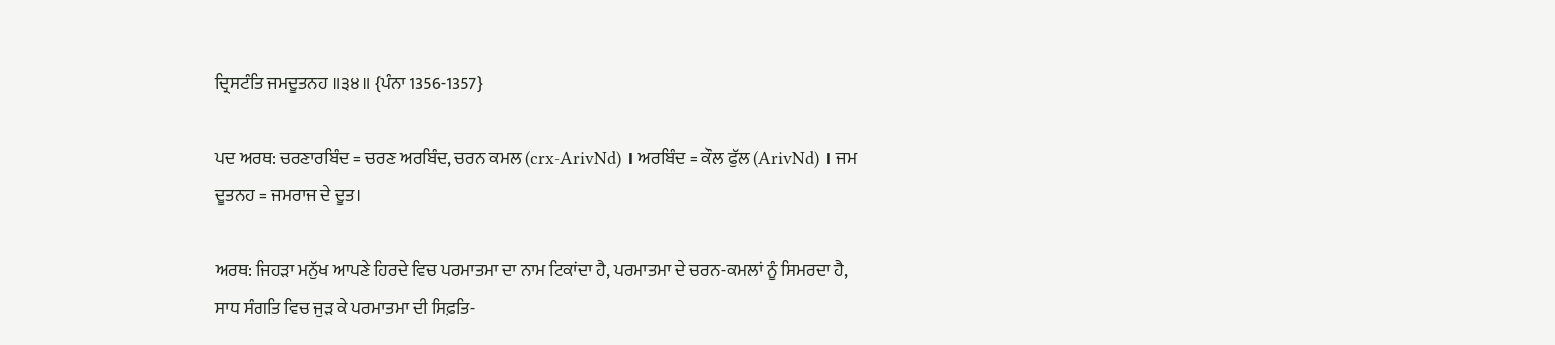ਦ੍ਰਿਸਟੰਤਿ ਜਮਦੂਤਨਹ ॥੩੪॥ {ਪੰਨਾ 1356-1357}

ਪਦ ਅਰਥ: ਚਰਣਾਰਬਿੰਦ = ਚਰਣ ਅਰਬਿੰਦ, ਚਰਨ ਕਮਲ (crx-ArivNd) । ਅਰਬਿੰਦ = ਕੌਲ ਫੁੱਲ (ArivNd) । ਜਮ ਦੂਤਨਹ = ਜਮਰਾਜ ਦੇ ਦੂਤ।

ਅਰਥ: ਜਿਹੜਾ ਮਨੁੱਖ ਆਪਣੇ ਹਿਰਦੇ ਵਿਚ ਪਰਮਾਤਮਾ ਦਾ ਨਾਮ ਟਿਕਾਂਦਾ ਹੈ, ਪਰਮਾਤਮਾ ਦੇ ਚਰਨ-ਕਮਲਾਂ ਨੂੰ ਸਿਮਰਦਾ ਹੈ, ਸਾਧ ਸੰਗਤਿ ਵਿਚ ਜੁੜ ਕੇ ਪਰਮਾਤਮਾ ਦੀ ਸਿਫ਼ਤਿ-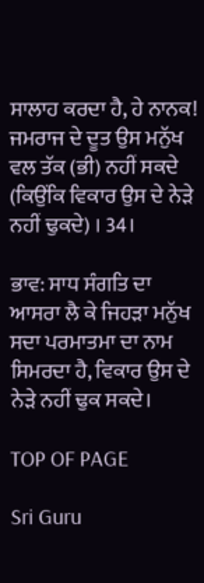ਸਾਲਾਹ ਕਰਦਾ ਹੈ, ਹੇ ਨਾਨਕ! ਜਮਰਾਜ ਦੇ ਦੂਤ ਉਸ ਮਨੁੱਖ ਵਲ ਤੱਕ (ਭੀ) ਨਹੀਂ ਸਕਦੇ (ਕਿਉਂਕਿ ਵਿਕਾਰ ਉਸ ਦੇ ਨੇੜੇ ਨਹੀਂ ਢੁਕਦੇ) । 34।

ਭਾਵ: ਸਾਧ ਸੰਗਤਿ ਦਾ ਆਸਰਾ ਲੈ ਕੇ ਜਿਹੜਾ ਮਨੁੱਖ ਸਦਾ ਪਰਮਾਤਮਾ ਦਾ ਨਾਮ ਸਿਮਰਦਾ ਹੈ, ਵਿਕਾਰ ਉਸ ਦੇ ਨੇੜੇ ਨਹੀਂ ਢੁਕ ਸਕਦੇ।

TOP OF PAGE

Sri Guru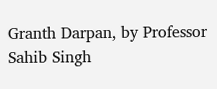Granth Darpan, by Professor Sahib Singh